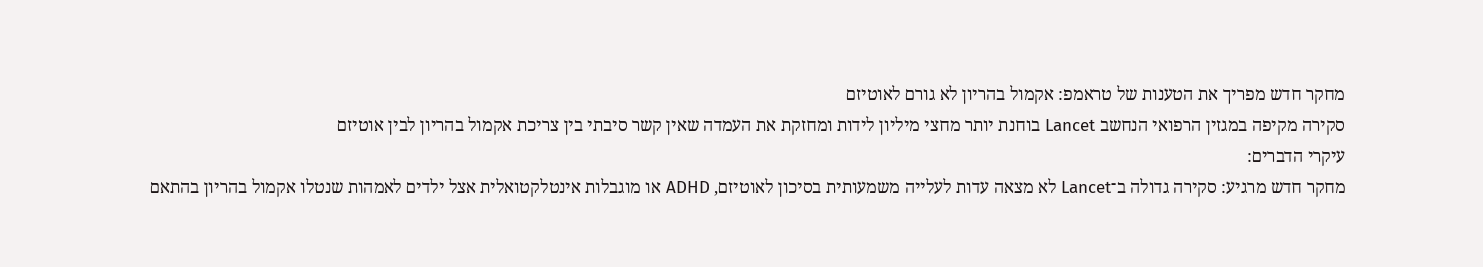מחקר חדש מפריך את הטענות של טראמפ: אקמול בהריון לא גורם לאוטיזם
סקירה מקיפה במגזין הרפואי הנחשב Lancet בוחנת יותר מחצי מיליון לידות ומחזקת את העמדה שאין קשר סיבתי בין צריכת אקמול בהריון לבין אוטיזם
עיקרי הדברים:
מחקר חדש מרגיע: סקירה גדולה ב־Lancet לא מצאה עדות לעלייה משמעותית בסיכון לאוטיזם, ADHD או מוגבלות אינטלקטואלית אצל ילדים לאמהות שנטלו אקמול בהריון בהתאם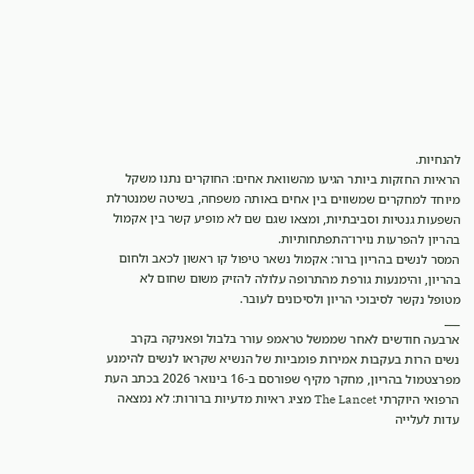להנחיות.
הראיות החזקות ביותר הגיעו מהשוואת אחים: החוקרים נתנו משקל מיוחד למחקרים שמשווים בין אחים באותה משפחה, בשיטה שמנטרלת השפעות גנטיות וסביבתיות, ומצאו שגם שם לא מופיע קשר בין אקמול בהריון להפרעות נוירו־התפתחותיות.
המסר לנשים בהריון ברור: אקמול נשאר טיפול קו ראשון לכאב ולחום בהריון, והימנעות גורפת מהתרופה עלולה להזיק משום שחום לא מטופל נקשר לסיבוכי הריון ולסיכונים לעובר.
___
ארבעה חודשים לאחר שממשל טראמפ עורר בלבול ופאניקה בקרב נשים הרות בעקבות אמירות פומביות של הנשיא שקראו לנשים להימנע מפרצטמול בהריון, מחקר מקיף שפורסם ב-16 בינואר 2026 בכתב העת הרפואי היוקרתי The Lancet מציג ראיות מדעיות ברורות: לא נמצאה עדות לעלייה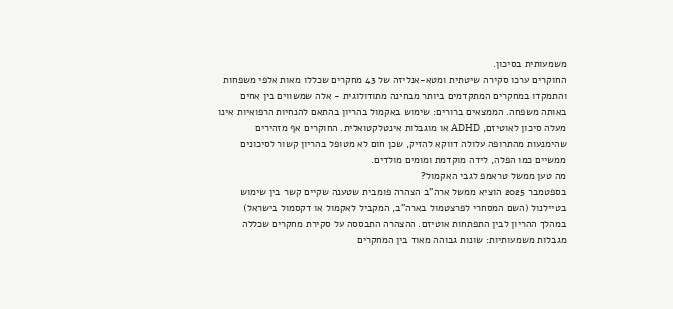משמעותית בסיכון.
החוקרים ערכו סקירה שיטתית ומטא-אנליזה של 43 מחקרים שכללו מאות אלפי משפחות והתמקדו במחקרים המתקדמים ביותר מבחינה מתודולוגית - אלה שמשווים בין אחים באותה משפחה. הממצאים ברורים: שימוש באקמול בהריון בהתאם להנחיות הרפואיות אינו מעלה סיכון לאוטיזם, ADHD או מוגבלות אינטלקטואלית. החוקרים אף מזהירים שהימנעות מהתרופה עלולה דווקא להזיק, שכן חום לא מטופל בהריון קשור לסיכונים ממשיים כמו הפלה, לידה מוקדמת ומומים מולדים.
מה טען ממשל טראמפ לגבי האקמול?
בספטמבר 2025 הוציא ממשל ארה"ב הצהרה פומבית שטענה שקיים קשר בין שימוש בטיילנול (השם המסחרי לפרצטמול בארה"ב, המקביל לאקמול או דקסמול בישראל) במהלך ההריון לבין התפתחות אוטיזם. ההצהרה התבססה על סקירת מחקרים שכללה מגבלות משמעותיות: שונות גבוהה מאוד בין המחקרים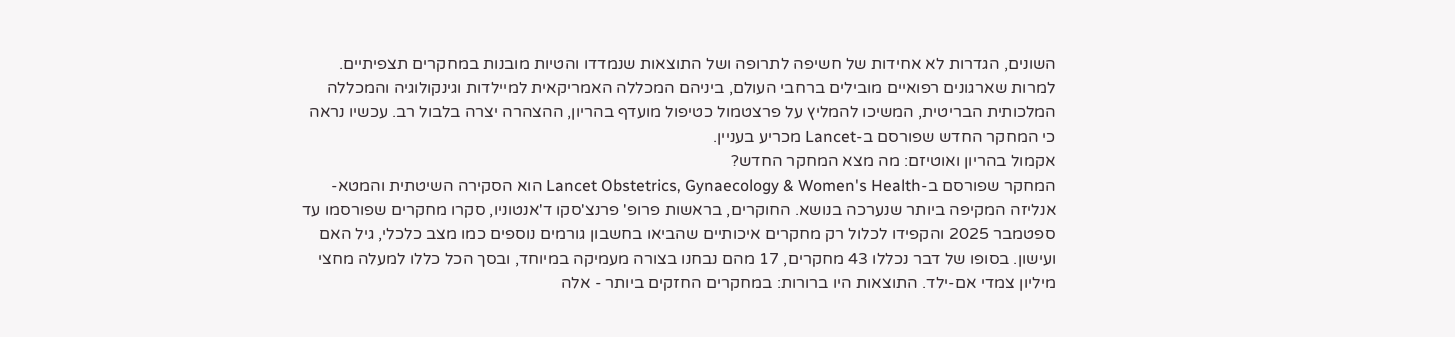השונים, הגדרות לא אחידות של חשיפה לתרופה ושל התוצאות שנמדדו והטיות מובנות במחקרים תצפיתיים. למרות שארגונים רפואיים מובילים ברחבי העולם, ביניהם המכללה האמריקאית למיילדות וגינקולוגיה והמכללה המלכותית הבריטית, המשיכו להמליץ על פרצטמול כטיפול מועדף בהריון, ההצהרה יצרה בלבול רב. עכשיו נראה כי המחקר החדש שפורסם ב-Lancet מכריע בעניין.
אקמול בהריון ואוטיזם: מה מצא המחקר החדש?
המחקר שפורסם ב-Lancet Obstetrics, Gynaecology & Women's Health הוא הסקירה השיטתית והמטא-אנליזה המקיפה ביותר שנערכה בנושא. החוקרים, בראשות פרופ' פרנצ'סקו ד'אנטוניו, סקרו מחקרים שפורסמו עד ספטמבר 2025 והקפידו לכלול רק מחקרים איכותיים שהביאו בחשבון גורמים נוספים כמו מצב כלכלי, גיל האם ועישון. בסופו של דבר נכללו 43 מחקרים, 17 מהם נבחנו בצורה מעמיקה במיוחד, ובסך הכל כללו למעלה מחצי מיליון צמדי אם-ילד. התוצאות היו ברורות: במחקרים החזקים ביותר - אלה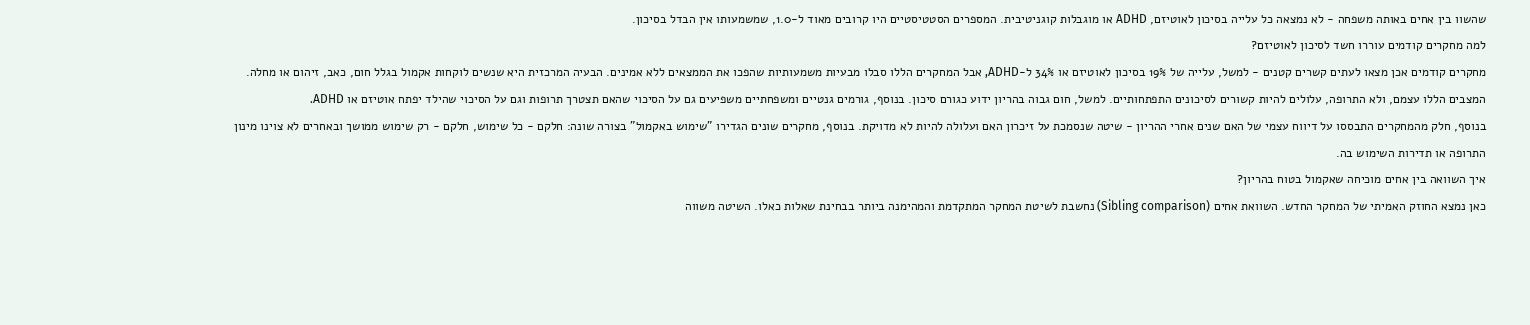שהשוו בין אחים באותה משפחה - לא נמצאה כל עלייה בסיכון לאוטיזם, ADHD או מוגבלות קוגניטיבית. המספרים הסטטיסטיים היו קרובים מאוד ל-1.0, שמשמעותו אין הבדל בסיכון.
למה מחקרים קודמים עוררו חשד לסיכון לאוטיזם?
מחקרים קודמים אכן מצאו לעתים קשרים קטנים - למשל, עלייה של 19% בסיכון לאוטיזם או 34% ל-ADHD, אבל המחקרים הללו סבלו מבעיות משמעותיות שהפכו את הממצאים ללא אמינים. הבעיה המרכזית היא שנשים לוקחות אקמול בגלל חום, כאב, זיהום או מחלה. המצבים הללו עצמם, ולא התרופה, עלולים להיות קשורים לסיכונים התפתחותיים. למשל, חום גבוה בהריון ידוע כגורם סיכון. בנוסף, גורמים גנטיים ומשפחתיים משפיעים גם על הסיכוי שהאם תצטרך תרופות וגם על הסיכוי שהילד יפתח אוטיזם או ADHD.
בנוסף, חלק מהמחקרים התבססו על דיווח עצמי של האם שנים אחרי ההריון - שיטה שנסמכת על זיכרון האם ועלולה להיות לא מדויקת. בנוסף, מחקרים שונים הגדירו "שימוש באקמול" בצורה שונה: חלקם - כל שימוש, חלקם - רק שימוש ממושך ובאחרים לא צוינו מינון התרופה או תדירות השימוש בה.
איך השוואה בין אחים מוכיחה שאקמול בטוח בהריון?
כאן נמצא החוזק האמיתי של המחקר החדש. השוואת אחים (Sibling comparison) נחשבת לשיטת המחקר המתקדמת והמהימנה ביותר בבחינת שאלות כאלו. השיטה משווה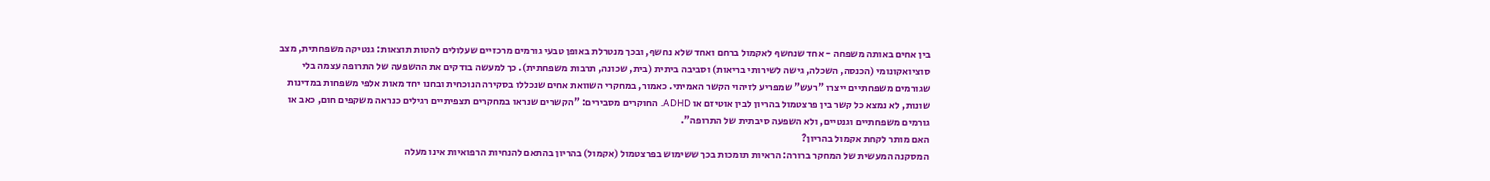בין אחים באותה משפחה - אחד שנחשף לאקמול ברחם ואחד שלא נחשף, ובכך מנטרלת באופן טבעי גורמים מרכזיים שעלולים להטות תוצאות: גנטיקה משפחתית, מצב סוציואקונומי (הכנסה, השכלה, גישה לשירותי בריאות) וסביבה ביתית (בית, שכונה, תרבות משפחתית). כך למעשה בודקים את ההשפעה של התרופה עצמה בלי שגורמים משפחתיים ייצרו "רעש" שמפריע לזיהוי הקשר האמיתי. כאמור, במחקרי השוואת אחים שנכללו בסקירה הנוכחית ובחנו יחד מאות אלפי משפחות במדינות שונות, לא נמצא כל קשר בין פרצטמול בהריון לבין אוטיזם או ADHD. החוקרים מסבירים: "הקשרים שנראו במחקרים תצפיתיים רגילים כנראה משקפים חום, כאב או גורמים משפחתיים וגנטיים, ולא השפעה סיבתית של התרופה".
האם מותר לקחת אקמול בהריון?
המסקנה המעשית של המחקר ברורה: הראיות תומכות בכך ששימוש בפרצטמול (אקמול) בהריון בהתאם להנחיות הרפואיות אינו מעלה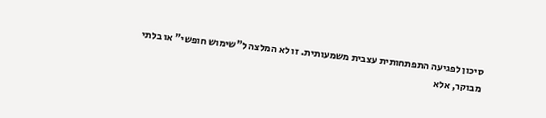סיכון לפגיעה התפתחותית עצבית משמעותית. זו לא המלצה ל"שימוש חופשי" או בלתי מבוקר, אלא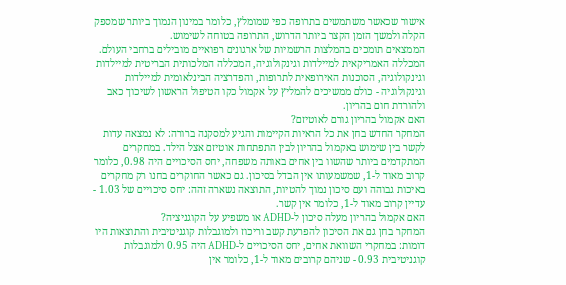אישור שכאשר משתמשים בתרופה כפי שמומלץ, כלומר במינון הנמוך ביותר שמספק הקלה ולמשך הזמן הקצר ביותר הדרוש, התרופה בטוחה לשימוש.
הממצאים תומכים בהמלצות הרשמיות של ארגונים רפואיים מובילים ברחבי העולם. המכללה האמריקאית למיילדות וגינקולוגיה, המכללה המלכותית הבריטית למיילדות וגינקולוגיה, הסוכנות האירופאית לתרופות, והפדרציה הבינלאומית למיילדות וגינקולוגיה - כולם ממשיכים להמליץ על אקמול כקו הטיפול הראשון לשיכוך כאב ולהורדת חום בהריון.
האם אקמול בהריון גורם לאוטיזם?
המחקר החדש בחן את כל הראיות הקיימות והגיע למסקנה ברורה: לא נמצאה עדות לקשר בין שימוש באקמול בהריון לבין התפתחות אוטיזם אצל הילד. במחקרים המתקדמים ביותר שהשוו בין אחים באותה משפחה, יחס הסיכויים היה 0.98, כלומר קרוב מאוד ל-1, שמשמעותו אין הבדל בסיכון. גם כאשר החוקרים בחנו רק מחקרים באיכות גבוהה ועם סיכון נמוך להטיות, התוצאה נשארה זהה: יחס סיכויים של 1.03 - עדיין קרוב מאוד ל-1, כלומר אין קשר.
האם אקמול בהריון מעלה סיכון ל-ADHD או משפיע על הקוגניציה?
המחקר בחן גם את הסיכון להפרעת קשב וריכוז ולמוגבלות קוגניטיבית והתוצאות היו דומות: במחקרי השוואת אחים, יחס הסיכויים ל-ADHD היה 0.95 ולמוגבלות קוגניטיבית 0.93 - שניהם קרובים מאוד ל-1, כלומר אין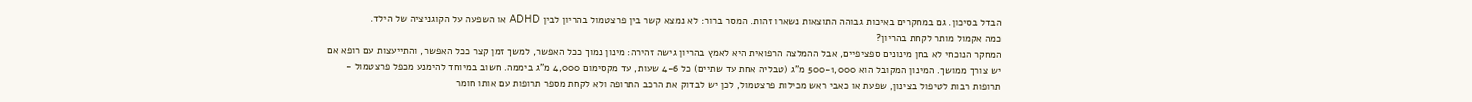הבדל בסיכון. גם במחקרים באיכות גבוהה התוצאות נשארו זהות. המסר ברור: לא נמצא קשר בין פרצטמול בהריון לבין ADHD או השפעה על הקוגניציה של הילד.
כמה אקמול מותר לקחת בהריון?
המחקר הנוכחי לא בחן מינונים ספציפיים, אבל ההמלצה הרפואית היא לאמץ בהריון גישה זהירה: מינון נמוך ככל האפשר, למשך זמן קצר ככל האפשר, והתייעצות עם רופא אם יש צורך ממושך. המינון המקובל הוא 500-1,000 מ"ג (טבליה אחת עד שתיים) כל 4-6 שעות, עד מקסימום 4,000 מ"ג ביממה. חשוב במיוחד להימנע מכפל פרצטמול - תרופות רבות לטיפול בצינון, שפעת או כאבי ראש מכילות פרצטמול, לכן יש לבדוק את הרכב התרופה ולא לקחת מספר תרופות עם אותו חומר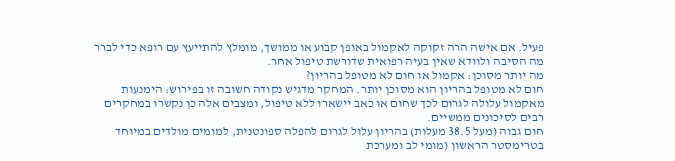פעיל. אם אישה הרה זקוקה לאקמול באופן קבוע או ממושך, מומלץ להתייעץ עם רופא כדי לברר מה הסיבה ולוודא שאין בעיה רפואית שדורשת טיפול אחר.
מה יותר מסוכן: אקמול או חום לא מטופל בהריון?
חום לא מטופל בהריון הוא מסוכן יותר. המחקר מדגיש נקודה חשובה זו בפירוש: הימנעות מאקמול עלולה לגרום לכך שחום או כאב יישארו ללא טיפול, ומצבים אלה כן נקשרו במחקרים רבים לסיכונים ממשיים.
חום גבוה (מעל 38.5 מעלות) בהריון עלול לגרום להפלה ספונטנית, למומים מולדים במיוחד בטרימסטר הראשון (מומי לב ומערכת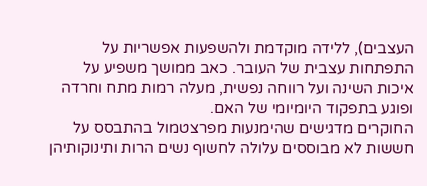העצבים), ללידה מוקדמת ולהשפעות אפשריות על התפתחות עצבית של העובר. כאב ממושך משפיע על איכות השינה ועל רווחה נפשית, מעלה רמות מתח וחרדה ופוגע בתפקוד היומיומי של האם.
החוקרים מדגישים שהימנעות מפרצטמול בהתבסס על חששות לא מבוססים עלולה לחשוף נשים הרות ותינוקותיהן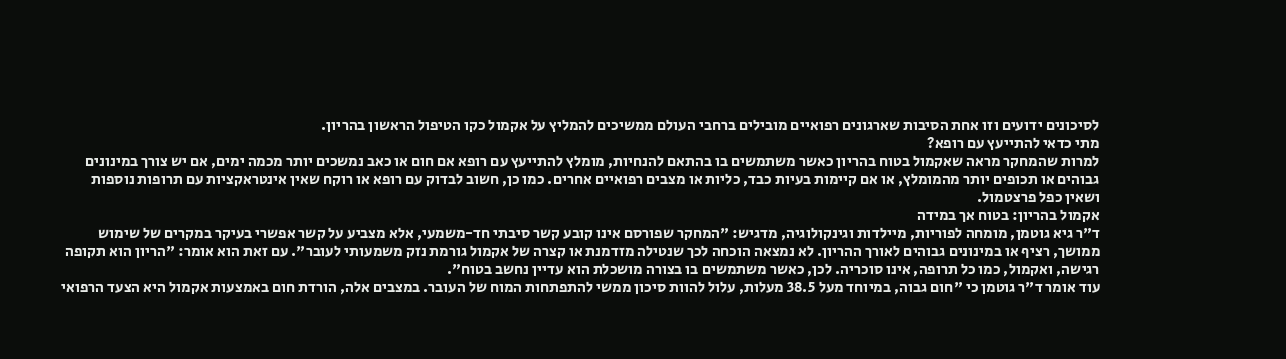לסיכונים ידועים וזו אחת הסיבות שארגונים רפואיים מובילים ברחבי העולם ממשיכים להמליץ על אקמול כקו הטיפול הראשון בהריון.
מתי כדאי להתייעץ עם רופא?
למרות שהמחקר מראה שאקמול בטוח בהריון כאשר משתמשים בו בהתאם להנחיות, מומלץ להתייעץ עם רופא אם חום או כאב נמשכים יותר מכמה ימים, אם יש צורך במינונים גבוהים או תכופים יותר מהמומלץ, או אם קיימות בעיות כבד, כליות או מצבים רפואיים אחרים. כמו כן, חשוב לבדוק עם רופא או רוקח שאין אינטראקציות עם תרופות נוספות ושאין כפל פרצטמול.
אקמול בהריון: בטוח אך במידה
ד"ר גיא גוטמן, מומחה לפוריות, מיילדות וגינקולוגיה, מדגיש: "המחקר שפורסם אינו קובע קשר סיבתי חד-משמעי, אלא מצביע על קשר אפשרי בעיקר במקרים של שימוש ממושך, רציף או במינונים גבוהים לאורך ההריון. לא נמצאה הוכחה לכך שנטילה מזדמנת או קצרה של אקמול גורמת נזק משמעותי לעובר". עם זאת הוא אומר: "הריון הוא תקופה רגישה, ואקמול, כמו כל תרופה, אינו סוכריה. לכן, כאשר משתמשים בו בצורה מושכלת הוא עדיין נחשב בטוח".
עוד אומר ד"ר גוטמן כי "חום גבוה, במיוחד מעל 38.5 מעלות, עלול להוות סיכון ממשי להתפתחות המוח של העובר. במצבים אלה, הורדת חום באמצעות אקמול היא הצעד הרפואי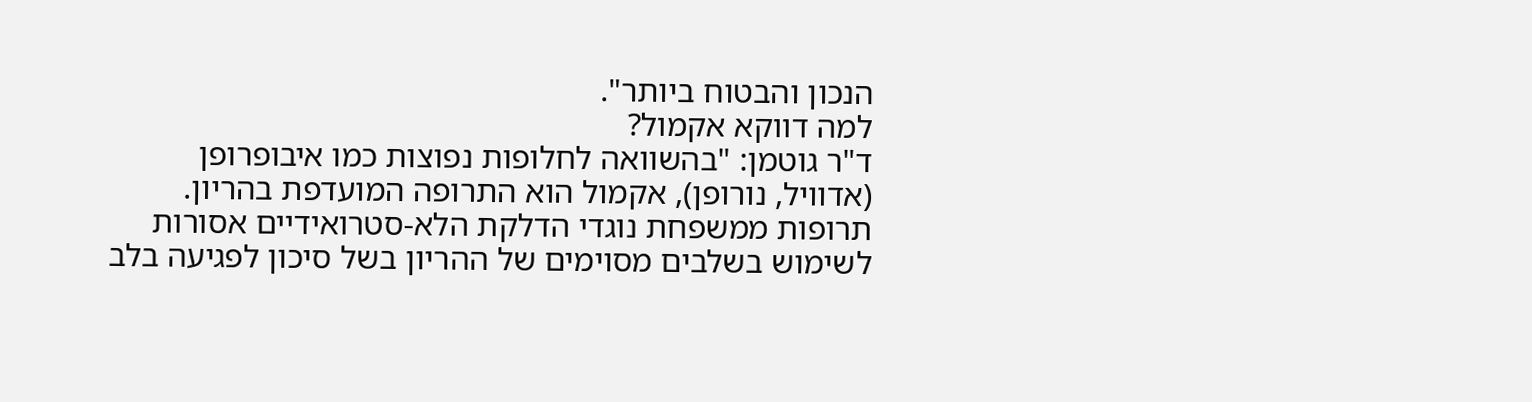הנכון והבטוח ביותר".
למה דווקא אקמול?
ד"ר גוטמן: "בהשוואה לחלופות נפוצות כמו איבופרופן (אדוויל, נורופן), אקמול הוא התרופה המועדפת בהריון. תרופות ממשפחת נוגדי הדלקת הלא-סטרואידיים אסורות לשימוש בשלבים מסוימים של ההריון בשל סיכון לפגיעה בלב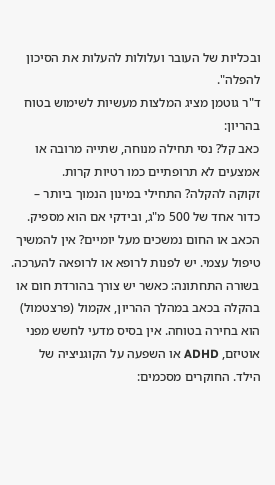ובכליות של העובר ועלולות להעלות את הסיכון להפלה".
ד"ר גוטמן מציג המלצות מעשיות לשימוש בטוח בהריון:
כאב קל? נסי תחילה מנוחה, שתייה מרובה או אמצעים לא תרופתיים כמו רטיות קרות.
זקוקה להקלה? התחילי במינון הנמוך ביותר – כדור אחד של 500 מ"ג, ובידקי אם הוא מספיק.
הכאב או החום נמשכים מעל יומיים? אין להמשיך טיפול עצמי. יש לפנות לרופא או לרופאה להערכה.
בשורה התחתונה: כאשר יש צורך בהורדת חום או בהקלה בכאב במהלך ההריון, אקמול (פרצטמול) הוא בחירה בטוחה. אין בסיס מדעי לחשש מפני אוטיזם, ADHD או השפעה על הקוגניציה של הילד. החוקרים מסכמים: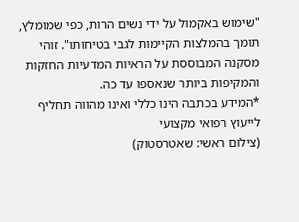"שימוש באקמול על ידי נשים הרות, כפי שמומלץ, תומך בהמלצות הקיימות לגבי בטיחותו". זוהי מסקנה המבוססת על הראיות המדעיות החזקות והמקיפות ביותר שנאספו עד כה.
*המידע בכתבה הינו כללי ואינו מהווה תחליף לייעוץ רפואי מקצועי
(צילום ראשי: שאטרסטוק)